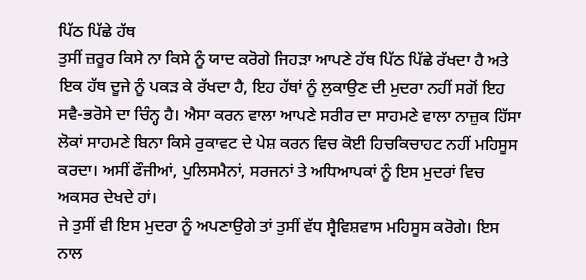ਪਿੱਠ ਪਿੱਛੇ ਹੱਥ
ਤੁਸੀਂ ਜ਼ਰੂਰ ਕਿਸੇ ਨਾ ਕਿਸੇ ਨੂੰ ਯਾਦ ਕਰੋਗੇ ਜਿਹੜਾ ਆਪਣੇ ਹੱਥ ਪਿੱਠ ਪਿੱਛੇ ਰੱਖਦਾ ਹੈ ਅਤੇ ਇਕ ਹੱਥ ਦੂਜੇ ਨੂੰ ਪਕੜ ਕੇ ਰੱਖਦਾ ਹੈ, ਇਹ ਹੱਥਾਂ ਨੂੰ ਲੁਕਾਉਣ ਦੀ ਮੁਦਰਾ ਨਹੀਂ ਸਗੋਂ ਇਹ ਸਵੈ-ਭਰੋਸੇ ਦਾ ਚਿੰਨ੍ਹ ਹੈ। ਐਸਾ ਕਰਨ ਵਾਲਾ ਆਪਣੇ ਸਰੀਰ ਦਾ ਸਾਹਮਣੇ ਵਾਲਾ ਨਾਜ਼ੁਕ ਹਿੱਸਾ ਲੋਕਾਂ ਸਾਹਮਣੇ ਬਿਨਾ ਕਿਸੇ ਰੁਕਾਵਟ ਦੇ ਪੇਸ਼ ਕਰਨ ਵਿਚ ਕੋਈ ਹਿਚਕਿਚਾਹਟ ਨਹੀਂ ਮਹਿਸੂਸ ਕਰਦਾ। ਅਸੀਂ ਫੌਜੀਆਂ, ਪੁਲਿਸਮੈਨਾਂ, ਸਰਜਨਾਂ ਤੇ ਅਧਿਆਪਕਾਂ ਨੂੰ ਇਸ ਮੁਦਰਾਂ ਵਿਚ ਅਕਸਰ ਦੇਖਦੇ ਹਾਂ।
ਜੇ ਤੁਸੀਂ ਵੀ ਇਸ ਮੁਦਰਾ ਨੂੰ ਅਪਣਾਉਗੇ ਤਾਂ ਤੁਸੀਂ ਵੱਧ ਸ੍ਵੈਵਿਸ਼ਵਾਸ ਮਹਿਸੂਸ ਕਰੋਗੇ। ਇਸ ਨਾਲ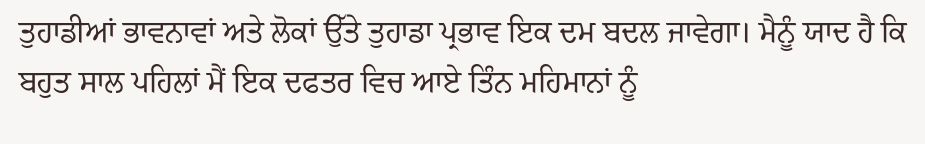ਤੁਹਾਡੀਆਂ ਭਾਵਨਾਵਾਂ ਅਤੇ ਲੋਕਾਂ ਉੱਤੇ ਤੁਹਾਡਾ ਪ੍ਰਭਾਵ ਇਕ ਦਮ ਬਦਲ ਜਾਵੇਗਾ। ਮੈਨੂੰ ਯਾਦ ਹੈ ਕਿ ਬਹੁਤ ਸਾਲ ਪਹਿਲਾਂ ਮੈਂ ਇਕ ਦਫਤਰ ਵਿਚ ਆਏ ਤਿੰਨ ਮਹਿਮਾਨਾਂ ਨੂੰ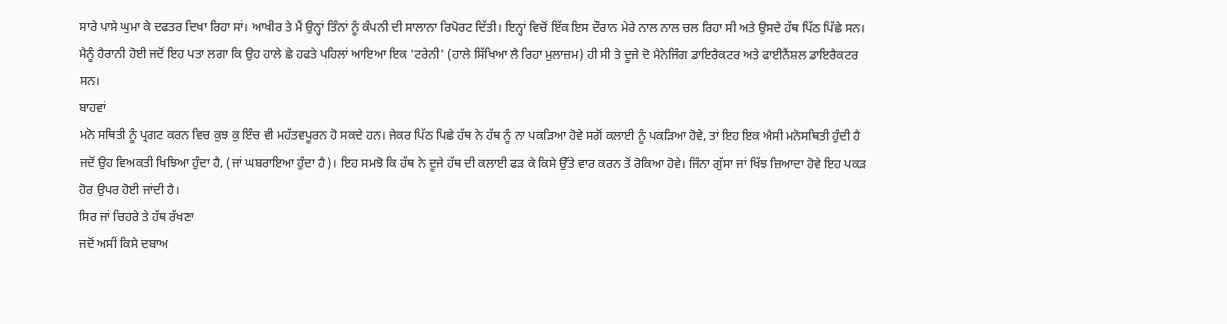ਸਾਰੇ ਪਾਸੇ ਘੁਮਾ ਕੇ ਦਫਤਰ ਦਿਖਾ ਰਿਹਾ ਸਾਂ। ਆਖੀਰ ਤੇ ਮੈਂ ਉਨ੍ਹਾਂ ਤਿੰਨਾਂ ਨੂੰ ਕੰਪਨੀ ਦੀ ਸਾਲਾਨਾ ਰਿਪੋਰਟ ਦਿੱਤੀ। ਇਨ੍ਹਾਂ ਵਿਚੋਂ ਇੱਕ ਇਸ ਦੌਰਾਨ ਮੇਰੇ ਨਾਲ ਨਾਲ ਚਲ ਰਿਹਾ ਸੀ ਅਤੇ ਉਸਦੇ ਹੱਥ ਪਿੱਠ ਪਿੱਛੇ ਸਨ। ਮੈਨੂੰ ਹੈਰਾਨੀ ਹੋਈ ਜਦੋਂ ਇਹ ਪਤਾ ਲਗਾ ਕਿ ਉਹ ਹਾਲੇ ਛੇ ਹਫਤੇ ਪਹਿਲਾਂ ਆਇਆ ਇਕ 'ਟਰੇਨੀ' (ਹਾਲੇ ਸਿੱਖਿਆ ਲੈ ਰਿਹਾ ਮੁਲਾਜ਼ਮ) ਹੀ ਸੀ ਤੇ ਦੂਜੇ ਦੋ ਮੈਨੇਜਿੰਗ ਡਾਇਰੈਕਟਰ ਅਤੇ ਫਾਈਨੈਂਸ਼ਲ ਡਾਇਰੈਕਟਰ ਸਨ।
ਬਾਹਵਾਂ
ਮਨੋ ਸਥਿਤੀ ਨੂੰ ਪ੍ਰਗਟ ਕਰਨ ਵਿਚ ਕੁਝ ਕੁ ਇੰਚ ਵੀ ਮਹੱਤਵਪੂਰਨ ਹੋ ਸਕਦੇ ਹਨ। ਜੇਕਰ ਪਿੱਠ ਪਿਛੇ ਹੱਥ ਨੇ ਹੱਥ ਨੂੰ ਨਾ ਪਕੜਿਆ ਹੋਵੇ ਸਗੋਂ ਕਲਾਈ ਨੂੰ ਪਕੜਿਆ ਹੋਵੇ, ਤਾਂ ਇਹ ਇਕ ਐਸੀ ਮਨੋਸਥਿਤੀ ਹੁੰਦੀ ਹੈ ਜਦੋਂ ਉਹ ਵਿਅਕਤੀ ਖਿਝਿਆ ਹੁੰਦਾ ਹੈ, (ਜਾਂ ਘਬਰਾਇਆ ਹੁੰਦਾ ਹੈ)। ਇਹ ਸਮਝੋ ਕਿ ਹੱਥ ਨੇ ਦੂਜੇ ਹੱਥ ਦੀ ਕਲਾਈ ਫੜ ਕੇ ਕਿਸੇ ਉੱਤੇ ਵਾਰ ਕਰਨ ਤੋਂ ਰੋਕਿਆ ਹੋਵੇ। ਜਿੰਨਾ ਗੁੱਸਾ ਜਾਂ ਖਿੱਝ ਜ਼ਿਆਦਾ ਹੋਵੇ ਇਹ ਪਕੜ ਹੋਰ ਉਪਰ ਹੋਈ ਜਾਂਦੀ ਹੈ।
ਸਿਰ ਜਾਂ ਚਿਹਰੇ ਤੇ ਹੱਥ ਰੱਖਣਾ
ਜਦੋਂ ਅਸੀਂ ਕਿਸੇ ਦਬਾਅ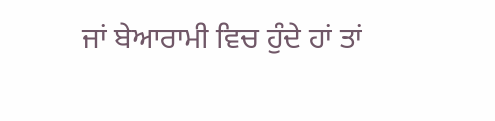ਜਾਂ ਬੇਆਰਾਮੀ ਵਿਚ ਹੁੰਦੇ ਹਾਂ ਤਾਂ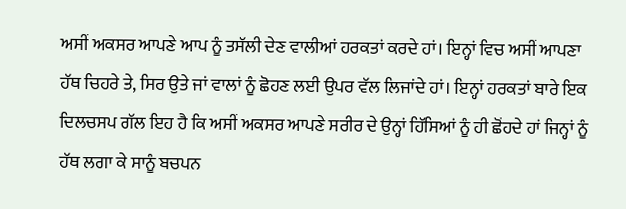ਅਸੀਂ ਅਕਸਰ ਆਪਣੇ ਆਪ ਨੂੰ ਤਸੱਲੀ ਦੇਣ ਵਾਲੀਆਂ ਹਰਕਤਾਂ ਕਰਦੇ ਹਾਂ। ਇਨ੍ਹਾਂ ਵਿਚ ਅਸੀਂ ਆਪਣਾ ਹੱਥ ਚਿਹਰੇ ਤੇ, ਸਿਰ ਉਤੇ ਜਾਂ ਵਾਲਾਂ ਨੂੰ ਛੋਹਣ ਲਈ ਉਪਰ ਵੱਲ ਲਿਜਾਂਦੇ ਹਾਂ। ਇਨ੍ਹਾਂ ਹਰਕਤਾਂ ਬਾਰੇ ਇਕ ਦਿਲਚਸਪ ਗੱਲ ਇਹ ਹੈ ਕਿ ਅਸੀਂ ਅਕਸਰ ਆਪਣੇ ਸਰੀਰ ਦੇ ਉਨ੍ਹਾਂ ਹਿੱਸਿਆਂ ਨੂੰ ਹੀ ਛੋਂਹਦੇ ਹਾਂ ਜਿਨ੍ਹਾਂ ਨੂੰ ਹੱਥ ਲਗਾ ਕੇ ਸਾਨੂੰ ਬਚਪਨ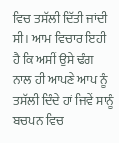ਵਿਚ ਤਸੱਲੀ ਦਿੱਤੀ ਜਾਂਦੀ ਸੀ। ਆਮ ਵਿਚਾਰ ਇਹੀ ਹੈ ਕਿ ਅਸੀਂ ਉਸੇ ਢੰਗ ਨਾਲ ਹੀ ਆਪਣੇ ਆਪ ਨੂੰ ਤਸੱਲੀ ਦਿੰਦੇ ਹਾਂ ਜਿਵੇਂ ਸਾਨੂੰ ਬਚਪਨ ਵਿਚ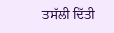ਤਸੱਲੀ ਦਿੱਤੀ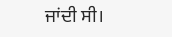ਜਾਂਦੀ ਸੀ।